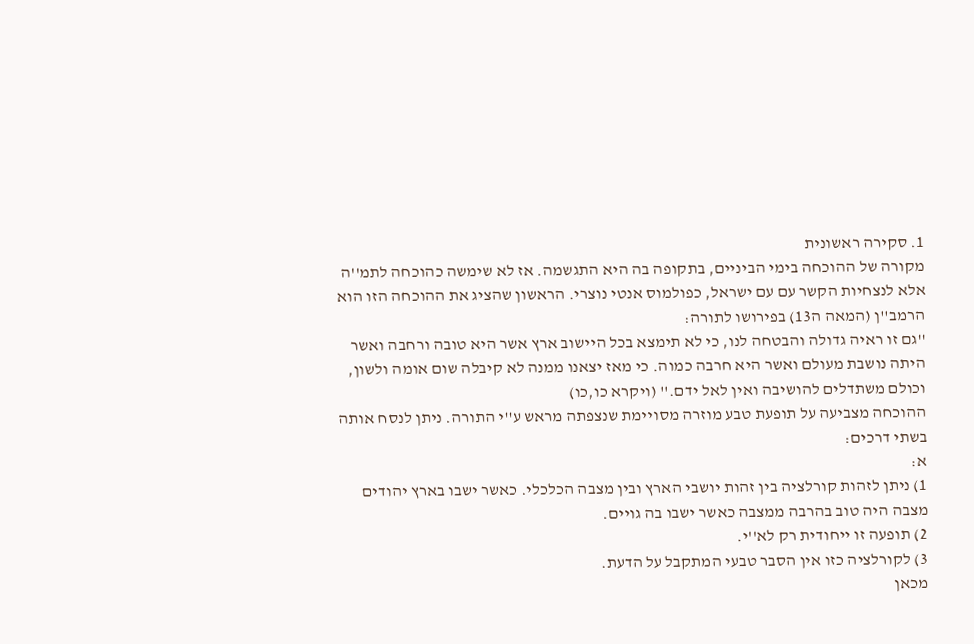1. סקירה ראשונית
מקורה של ההוכחה בימי הביניים, בתקופה בה היא התגשמה. אז לא שימשה כהוכחה לתמ''ה אלא לנצחיות הקשר עם עם ישראל, כפולמוס אנטי נוצרי. הראשון שהציג את ההוכחה הזו הוא הרמב''ן (המאה ה13) בפירושו לתורה:
''גם זו ראיה גדולה והבטחה לנו, כי לא תימצא בכל היישוב ארץ אשר היא טובה ורחבה ואשר היתה נושבת מעולם ואשר היא חרבה כמוה. כי מאז יצאנו ממנה לא קיבלה שום אומה ולשון, וכולם משתדלים להושיבה ואין לאל ידם.'' (ויקרא כו,כו)
ההוכחה מצביעה על תופעת טבע מוזרה מסויימת שנצפתה מראש ע''י התורה. ניתן לנסח אותה בשתי דרכים:
א:
1) ניתן לזהות קורלציה בין זהות יושבי הארץ ובין מצבה הכלכלי. כאשר ישבו בארץ יהודים מצבה היה טוב בהרבה ממצבה כאשר ישבו בה גויים.
2) תופעה זו ייחודית רק לא''י.
3) לקורלציה כזו אין הסבר טבעי המתקבל על הדעת.
מכאן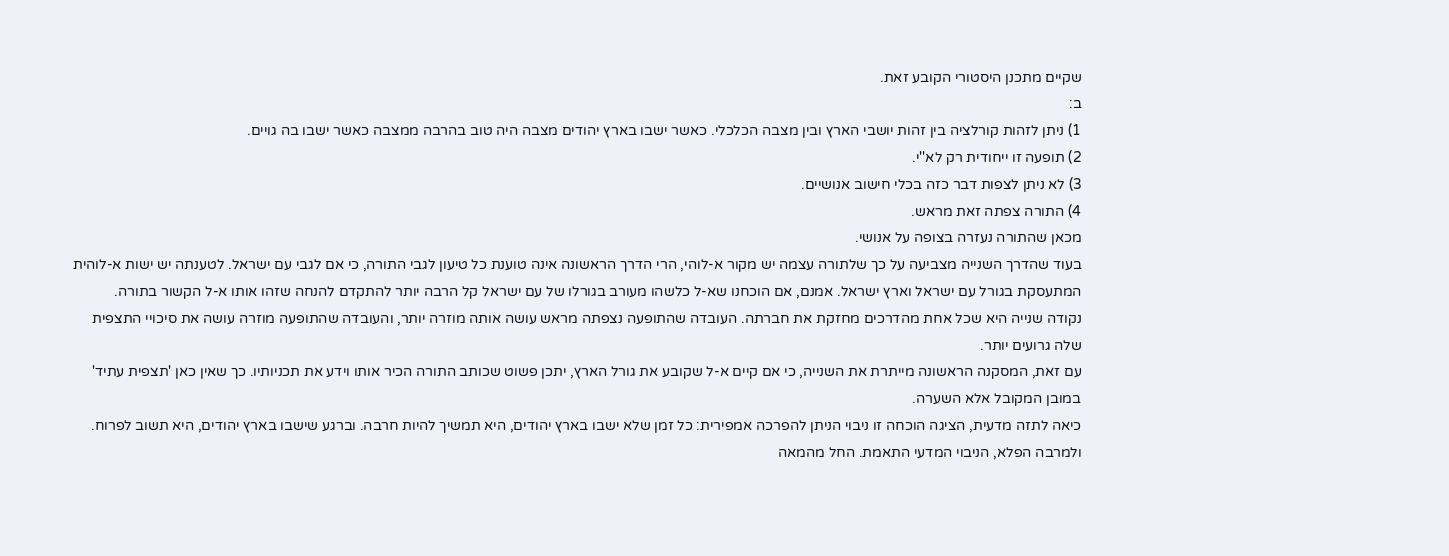שקיים מתכנן היסטורי הקובע זאת.
ב:
1) ניתן לזהות קורלציה בין זהות יושבי הארץ ובין מצבה הכלכלי. כאשר ישבו בארץ יהודים מצבה היה טוב בהרבה ממצבה כאשר ישבו בה גויים.
2) תופעה זו ייחודית רק לא''י.
3) לא ניתן לצפות דבר כזה בכלי חישוב אנושיים.
4) התורה צפתה זאת מראש.
מכאן שהתורה נעזרה בצופה על אנושי.
בעוד שהדרך השנייה מצביעה על כך שלתורה עצמה יש מקור א-לוהי, הרי הדרך הראשונה אינה טוענת כל טיעון לגבי התורה, כי אם לגבי עם ישראל. לטענתה יש ישות א-לוהית המתעסקת בגורל עם ישראל וארץ ישראל. אמנם, אם הוכחנו שא-ל כלשהו מעורב בגורלו של עם ישראל קל הרבה יותר להתקדם להנחה שזהו אותו א-ל הקשור בתורה.
נקודה שנייה היא שכל אחת מהדרכים מחזקת את חברתה. העובדה שהתופעה נצפתה מראש עושה אותה מוזרה יותר, והעובדה שהתופעה מוזרה עושה את סיכויי התצפית שלה גרועים יותר.
עם זאת, המסקנה הראשונה מייתרת את השנייה, כי אם קיים א-ל שקובע את גורל הארץ, יתכן פשוט שכותב התורה הכיר אותו וידע את תכניותיו. כך שאין כאן 'תצפית עתיד' במובן המקובל אלא השערה.
כיאה לתזה מדעית, הציגה הוכחה זו ניבוי הניתן להפרכה אמפירית: כל זמן שלא ישבו בארץ יהודים, היא תמשיך להיות חרבה. וברגע שישבו בארץ יהודים, היא תשוב לפרוח.
ולמרבה הפלא, הניבוי המדעי התאמת. החל מהמאה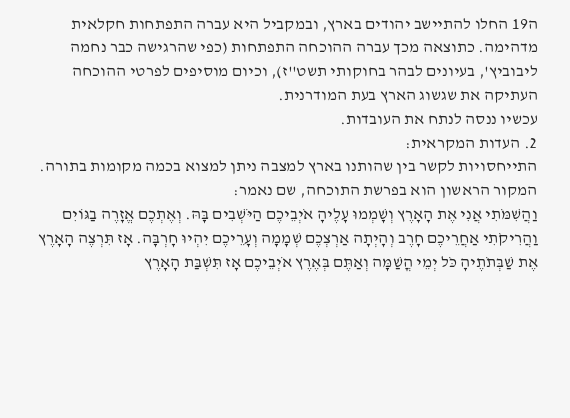ה19 החלו להתיישב יהודים בארץ, ובמקביל היא עברה התפתחות חקלאית מדהימה. כתוצאה מכך עברה ההוכחה התפתחות (כפי שהרגישה כבר נחמה ליבוביץ', בעיונים לבהר בחוקותי תשט''ז), וכיום מוסיפים לפרטי ההוכחה העתיקה את שגשוג הארץ בעת המודרנית.
עכשיו ננסה לנתח את העובדות.
2. העדות המקראית:
התייחסויות לקשר בין שהותנו בארץ למצבה ניתן למצוא בכמה מקומות בתורה. המקור הראשון הוא בפרשת התוכחה, שם נאמר:
וַהֲשִׁמֹּתִי אֲנִי אֶת הָאָרֶץ וְשָׁמְמוּ עָלֶיהָ אֹיְבֵיכֶם הַיֹּשְׁבִים בָּהּ. וְאֶתְכֶם אֱזָרֶה בַגּוֹיִם וַהֲרִיקֹתִי אַחֲרֵיכֶם חָרֶב וְהָיְתָה אַרְצְכֶם שְׁמָמָה וְעָרֵיכֶם יִהְיוּ חָרְבָּה. אָז תִּרְצֶה הָאָרֶץ אֶת שַׁבְּתֹתֶיהָ כֹּל יְמֵי הֳשַׁמָּה וְאַתֶּם בְּאֶרֶץ אֹיְבֵיכֶם אָז תִּשְׁבַּת הָאָרֶץ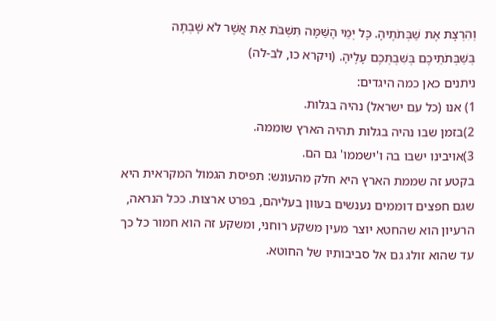וְהִרְצָת אֶת שַׁבְּתֹתֶיהָ. כָּל יְמֵי הָשַּׁמָּה תִּשְׁבֹּת אֵת אֲשֶׁר לֹא שָׁבְתָה בְּשַׁבְּתֹתֵיכֶם בְּשִׁבְתְּכֶם עָלֶיהָ. (ויקרא כו, לב-לה)
ניתנים כאן כמה היגדים:
1) אנו (כל עם ישראל) נהיה בגלות.
2)בזמן שבו נהיה בגלות תהיה הארץ שוממה.
3)אויבינו ישבו בה ו'ישממו' גם הם.
בקטע זה שממת הארץ היא חלק מהעונש: תפיסת הגמול המקראית היא שגם חפצים דוממים נענשים בעוון בעליהם, בפרט ארצות. ככל הנראה, הרעיון הוא שהחטא יוצר מעין משקע רוחני, ומשקע זה הוא חמור כל כך עד שהוא זולג גם אל סביבותיו של החוטא.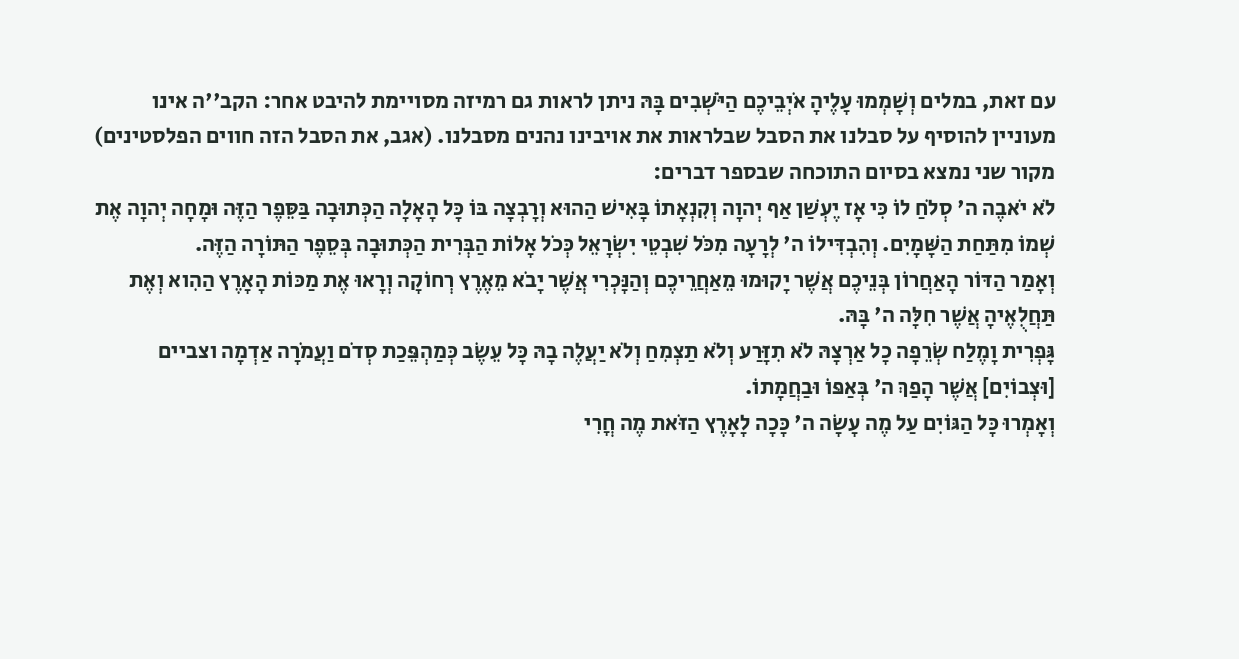עם זאת, במלים וְשָׁמְמוּ עָלֶיהָ אֹיְבֵיכֶם הַיֹּשְׁבִים בָּהּ ניתן לראות גם רמיזה מסויימת להיבט אחר: הקב''ה אינו מעוניין להוסיף על סבלנו את הסבל שבלראות את אויבינו נהנים מסבלנו. (אגב, את הסבל הזה חווים הפלסטינים)
מקור שני נמצא בסיום התוכחה שבספר דברים:
לֹא יֹאבֶה ה' סְלֹחַ לוֹ כִּי אָז יֶעְשַׁן אַף יְהוָה וְקִנְאָתוֹ בָּאִישׁ הַהוּא וְרָבְצָה בּוֹ כָּל הָאָלָה הַכְּתוּבָה בַּסֵּפֶר הַזֶּה וּמָחָה יְהוָה אֶת שְׁמוֹ מִתַּחַת הַשָּׁמָיִם. וְהִבְדִּילוֹ ה' לְרָעָה מִכֹּל שִׁבְטֵי יִשְׂרָאֵל כְּכֹל אָלוֹת הַבְּרִית הַכְּתוּבָה בְּסֵפֶר הַתּוֹרָה הַזֶּה.
וְאָמַר הַדּוֹר הָאַחֲרוֹן בְּנֵיכֶם אֲשֶׁר יָקוּמוּ מֵאַחֲרֵיכֶם וְהַנָּכְרִי אֲשֶׁר יָבֹא מֵאֶרֶץ רְחוֹקָה וְרָאוּ אֶת מַכּוֹת הָאָרֶץ הַהִוא וְאֶת תַּחֲלֻאֶיהָ אֲשֶׁר חִלָּה ה' בָּהּ.
גָּפְרִית וָמֶלַח שְׂרֵפָה כָל אַרְצָהּ לֹא תִזָּרַע וְלֹא תַצְמִחַ וְלֹא יַעֲלֶה בָהּ כָּל עֵשֶׂב כְּמַהְפֵּכַת סְדֹם וַעֲמֹרָה אַדְמָה וצביים [וּצְבוֹיִם] אֲשֶׁר הָפַךְ ה' בְּאַפּוֹ וּבַחֲמָתוֹ.
וְאָמְרוּ כָּל הַגּוֹיִם עַל מֶה עָשָׂה ה' כָּכָה לָאָרֶץ הַזֹּאת מֶה חֳרִי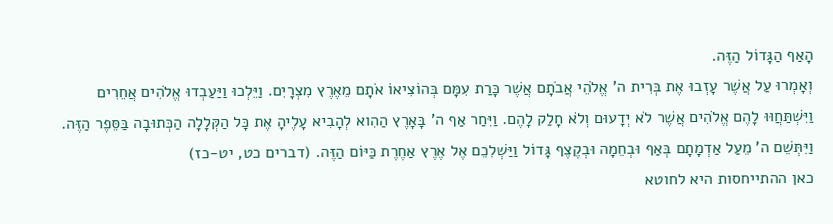הָאַף הַגָּדוֹל הַזֶּה.
וְאָמְרוּ עַל אֲשֶׁר עָזְבוּ אֶת בְּרִית ה' אֱלֹהֵי אֲבֹתָם אֲשֶׁר כָּרַת עִמָּם בְּהוֹצִיאוֹ אֹתָם מֵאֶרֶץ מִצְרָיִם. וַיֵּלְכוּ וַיַּעַבְדוּ אֱלֹהִים אֲחֵרִים וַיִּשְׁתַּחֲוּוּ לָהֶם אֱלֹהִים אֲשֶׁר לֹא יְדָעוּם וְלֹא חָלַק לָהֶם. וַיִּחַר אַף ה' בָּאָרֶץ הַהִוא לְהָבִיא עָלֶיהָ אֶת כָּל הַקְּלָלָה הַכְּתוּבָה בַּסֵּפֶר הַזֶּה. וַיִּתְּשֵׁם ה' מֵעַל אַדְמָתָם בְּאַף וּבְחֵמָה וּבְקֶצֶף גָּדוֹל וַיַּשְׁלִכֵם אֶל אֶרֶץ אַחֶרֶת כַּיּוֹם הַזֶּה. (דברים כט, יט-כז)
כאן ההתייחסות היא לחוטא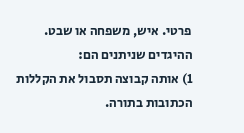פרטי. איש, משפחה או שבט.
ההיגדים שניתנים הם:
1) אותה קבוצה תסבול את הקללות הכתובות בתורה.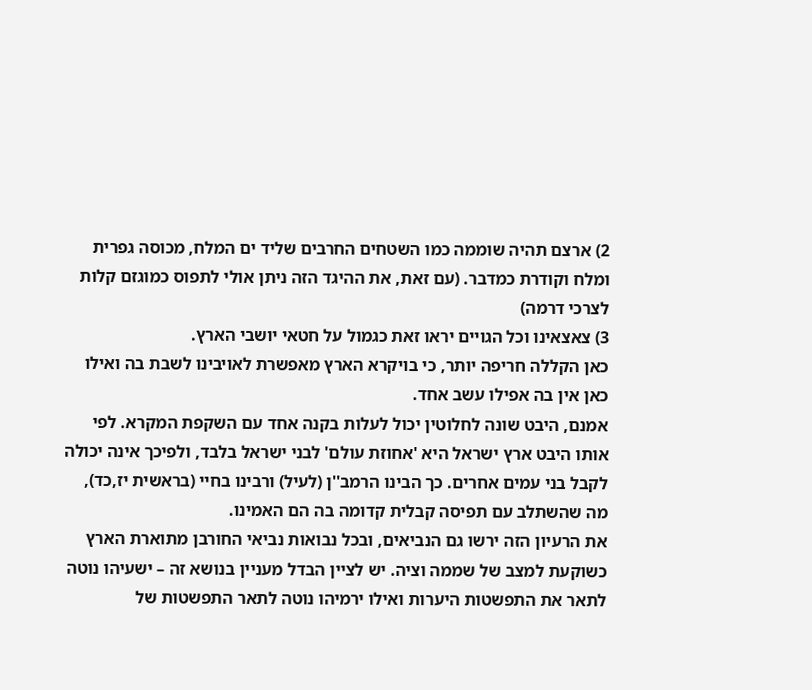2) ארצם תהיה שוממה כמו השטחים החרבים שליד ים המלח, מכוסה גפרית ומלח וקודרת כמדבר. (עם זאת, את ההיגד הזה ניתן אולי לתפוס כמוגזם קלות לצרכי דרמה)
3) צאצאינו וכל הגויים יראו זאת כגמול על חטאי יושבי הארץ.
כאן הקללה חריפה יותר, כי בויקרא הארץ מאפשרת לאויבינו לשבת בה ואילו כאן אין בה אפילו עשב אחד.
אמנם, היבט שונה לחלוטין יכול לעלות בקנה אחד עם השקפת המקרא. לפי אותו היבט ארץ ישראל היא 'אחוזת עולם' לבני ישראל בלבד, ולפיכך אינה יכולה לקבל בני עמים אחרים. כך הבינו הרמב''ן (לעיל) ורבינו בחיי (בראשית יז,כד), מה שהשתלב עם תפיסה קבלית קדומה בה הם האמינו.
את הרעיון הזה ירשו גם הנביאים, ובכל נבואות נביאי החורבן מתוארת הארץ כשוקעת למצב של שממה וציה. יש לציין הבדל מעניין בנושא זה – ישעיהו נוטה לתאר את התפשטות היערות ואילו ירמיהו נוטה לתאר התפשטות של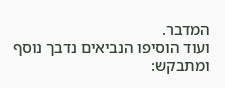המדבר.
ועוד הוסיפו הנביאים נדבך נוסף ומתבקש: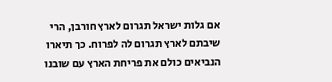אם גלות ישראל תגרום לארץ חורבן, הרי שיבתם לארץ תגרום לה לפרוח. כך תיארו הנביאים כולם את פריחת הארץ עם שובנו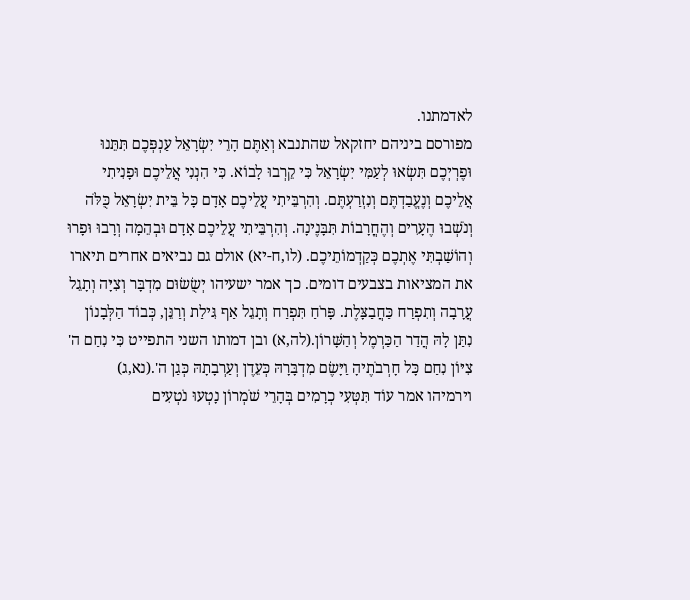לאדמתנו.
מפורסם ביניהם יחזקאל שהתנבא וְאַתֶּם הָרֵי יִשְׂרָאֵל עַנְפְּכֶם תִּתֵּנוּ וּפֶרְיְכֶם תִּשְׂאוּ לְעַמִּי יִשְׂרָאֵל כִּי קֵרְבוּ לָבוֹא. כִּי הִנְנִי אֲלֵיכֶם וּפָנִיתִי אֲלֵיכֶם וְנֶעֱבַדְתֶּם וְנִזְרַעְתֶּם. וְהִרְבֵּיתִי עֲלֵיכֶם אָדָם כָּל בֵּית יִשְׂרָאֵל כֻּלֹּה וְנֹשְׁבוּ הֶעָרִים וְהֶחֳרָבוֹת תִּבָּנֶינָה. וְהִרְבֵּיתִי עֲלֵיכֶם אָדָם וּבְהֵמָה וְרָבוּ וּפָרוּ וְהוֹשַׁבְתִּי אֶתְכֶם כְּקַדְמוֹתֵיכֶם. (לו,ח-יא) אולם גם נביאים אחרים תיארו את המציאות בצבעים דומים. כך אמר ישעיהו יְשֻׂשׂוּם מִדְבָּר וְצִיָּה וְתָגֵל עֲרָבָה וְתִפְרַח כַּחֲבַצָּלֶת. פָּרֹחַ תִּפְרַח וְתָגֵל אַף גִּילַת וְרַנֵּן, כְּבוֹד הַלְּבָנוֹן נִתַּן לָהּ הֲדַר הַכַּרְמֶל וְהַשָּׁרוֹן.(לה,א) ובן דמותו השני התפייט כִּי נִחַם ה' צִיּוֹן נִחַם כָּל חָרְבֹתֶיהָ וַיָּשֶׂם מִדְבָּרָהּ כְּעֵדֶן וְעַרְבָתָהּ כְּגַן ה'.(נא,ג)
וירמיהו אמר עוֹד תִּטְּעִי כְרָמִים בְּהָרֵי שֹׁמְרוֹן נָטְעוּ נֹטְעִים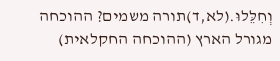וְחִלֵּלוּ.(לא,ד)תורה משמים? ההוכחה מגורל הארץ (ההוכחה החקלאית)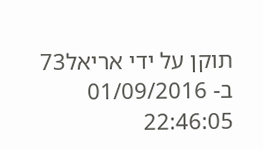תוקן על ידי אריאל73 ב- 01/09/2016 22:46:05